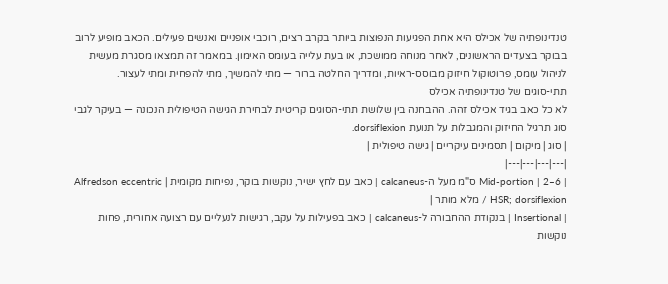טנדינופתיה של אכילס היא אחת הפגיעות הנפוצות ביותר בקרב רצים, רוכבי אופניים ואנשים פעילים. הכאב מופיע לרוב בבוקר בצעדים הראשונים, לאחר מנוחה ממושכת, או בעת עלייה בעומס האימון. במאמר זה תמצאו מסגרת מעשית לניהול עומס, פרוטוקול חיזוק מבוסס-ראיות, ומדריך החלטה ברור — מתי להמשיך, מתי להפחית ומתי לעצור.
תתי-סוגים של טנדינופתיה אכילס
לא כל כאב בגיד אכילס זהה. ההבחנה בין שלושת תתי-הסוגים קריטית לבחירת הגישה הטיפולית הנכונה — בעיקר לגבי סוג תרגיל החיזוק והמגבלות על תנועת dorsiflexion.
| סוג | מיקום | תסמינים עיקריים | גישה טיפולית |
|---|---|---|---|
| Mid-portion | 2–6 ס"מ מעל ה-calcaneus | כאב עם לחץ ישיר, נוקשות בוקר, נפיחות מקומית | Alfredson eccentric / HSR; dorsiflexion מלא מותר |
| Insertional | בנקודת ההחבורה ל-calcaneus | כאב בפעילות על עקב, רגישות לנעליים עם רצועה אחורית, פחות נוקשות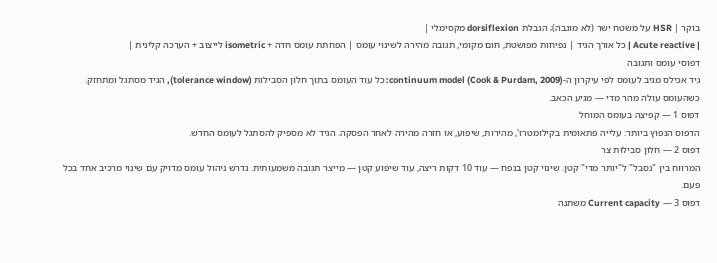בוקר | HSR על משטח ישר (לא מוגבה); הגבלת dorsiflexion מקסימלי |
| Acute reactive | כל אורך הגיד | נפיחות מפושטת, חום מקומי, תגובה מהירה לשינוי עומס | הפחתת עומס חדה + isometric לייצוב + הערכה קלינית |
דפוסי עומס ותגובה
גיד אכילס מגיב לעומס לפי עיקרון ה-continuum model (Cook & Purdam, 2009): כל עוד העומס בתוך חלון הסבילות (tolerance window), הגיד מסתגל ומתחזק. כשהעומס עולה מהר מדי — מגיע הכאב.
דפוס 1 — קפיצה בעומס המוחל
הדפוס הנפוץ ביותר: עלייה פתאומית בקילומטרז', מהירות, שיפוע, או חזרה מהירה לאחר הפסקה. הגיד לא מספיק להסתגל לעומס החדש.
דפוס 2 — חלון סבילות צר
המרווח בין "נסבל" ל"יותר מדי" קטן. שינוי קטן בנפח — עוד 10 דקות ריצה, עוד שיפוע קטן — מייצר תגובה משמעותית. נדרש ניהול עומס מדויק עם שינוי מרכיב אחד בכל פעם.
דפוס 3 — Current capacity משתנה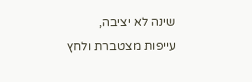שינה לא יציבה, עייפות מצטברת ולחץ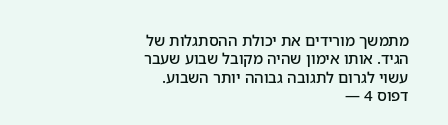מתמשך מורידים את יכולת ההסתגלות של הגיד. אותו אימון שהיה מקובל שבוע שעבר עשוי לגרום לתגובה גבוהה יותר השבוע.
דפוס 4 —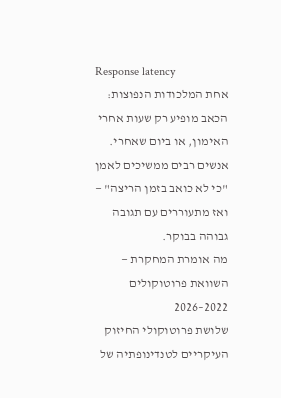Response latency
אחת המלכודות הנפוצות: הכאב מופיע רק שעות אחרי האימון, או ביום שאחרי. אנשים רבים ממשיכים לאמן "כי לא כואב בזמן הריצה" — ואז מתעוררים עם תגובה גבוהה בבוקר.
מה אומרת המחקרת — השוואת פרוטוקולים 2022–2026
שלושת פרוטוקולי החיזוק העיקריים לטנדינופתיה של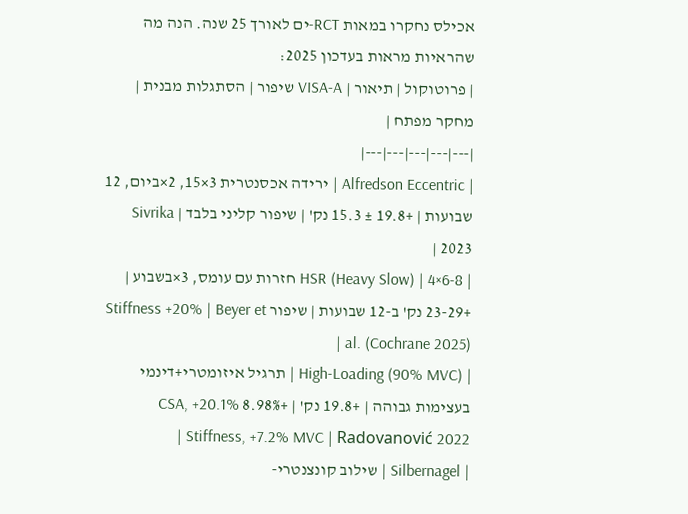אכילס נחקרו במאות RCT-ים לאורך 25 שנה. הנה מה שהראיות מראות בעדכון 2025:
| פרוטוקול | תיאור | VISA-A שיפור | הסתגלות מבנית | מחקר מפתח |
|---|---|---|---|---|
| Alfredson Eccentric | ירידה אכסנטרית 3×15, 2×ביום, 12 שבועות | +19.8 ± 15.3 נק' | שיפור קליני בלבד | Sivrika 2023 |
| HSR (Heavy Slow) | 4×6-8 חזרות עם עומס, 3×בשבוע | +23-29 נק' ב-12 שבועות | שיפור Stiffness +20% | Beyer et al. (Cochrane 2025) |
| High-Loading (90% MVC) | תרגיל איזומטרי+דינמי בעצימות גבוהה | +19.8 נק' | +8.98% CSA, +20.1% Stiffness, +7.2% MVC | Radovanović 2022 |
| Silbernagel | שילוב קונצנטרי-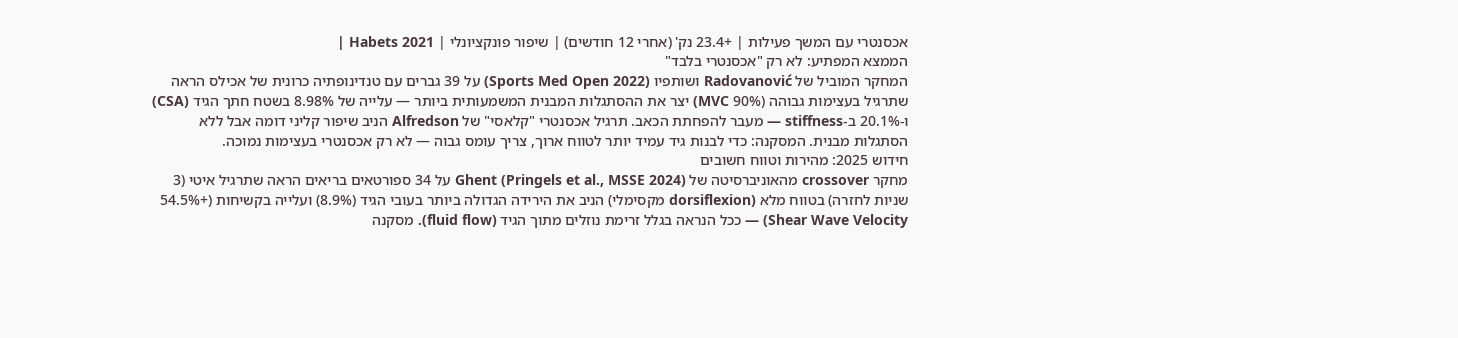אכסנטרי עם המשך פעילות | +23.4 נק' (אחרי 12 חודשים) | שיפור פונקציונלי | Habets 2021 |
הממצא המפתיע: לא רק "אכסנטרי בלבד"
המחקר המוביל של Radovanović ושותפיו (Sports Med Open 2022) על 39 גברים עם טנדינופתיה כרונית של אכילס הראה שתרגיל בעצימות גבוהה (90% MVC) יצר את ההסתגלות המבנית המשמעותית ביותר — עלייה של 8.98% בשטח חתך הגיד (CSA) ו-20.1% ב-stiffness — מעבר להפחתת הכאב. תרגיל אכסנטרי "קלאסי" של Alfredson הניב שיפור קליני דומה אבל ללא הסתגלות מבנית. המסקנה: כדי לבנות גיד עמיד יותר לטווח ארוך, צריך עומס גבוה — לא רק אכסנטרי בעצימות נמוכה.
חידוש 2025: מהירות וטווח חשובים
מחקר crossover מהאוניברסיטה של Ghent (Pringels et al., MSSE 2024) על 34 ספורטאים בריאים הראה שתרגיל איטי (3 שניות לחזרה) בטווח מלא (dorsiflexion מקסימלי) הניב את הירידה הגדולה ביותר בעובי הגיד (8.9%) ועלייה בקשיחות (+54.5% Shear Wave Velocity) — ככל הנראה בגלל זרימת נוזלים מתוך הגיד (fluid flow). מסקנה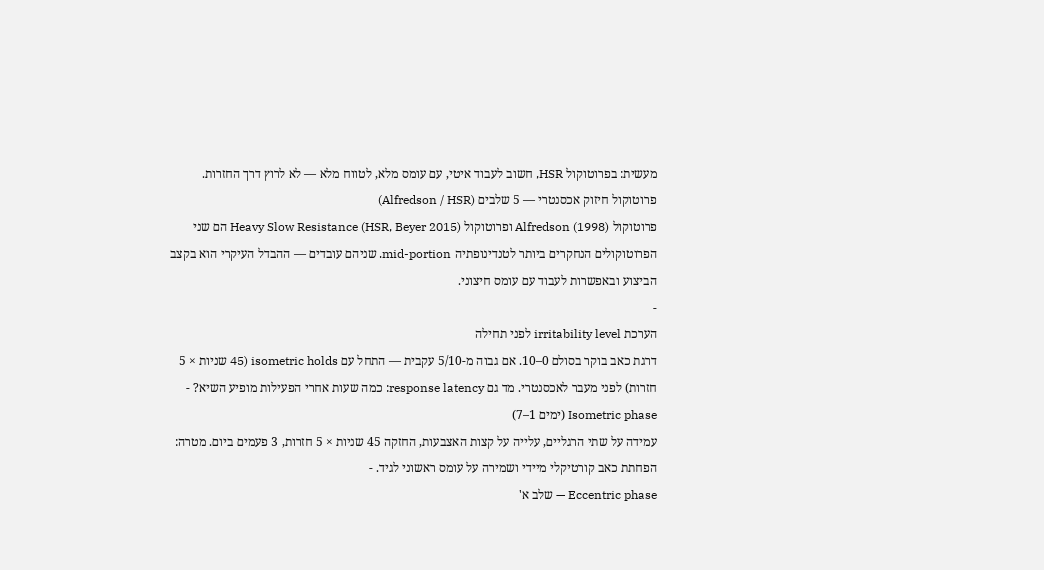מעשית: בפרוטוקול HSR, חשוב לעבוד איטי, עם עומס מלא, לטווח מלא — לא לרוץ דרך החזרות.
פרוטוקול חיזוק אכסנטרי — 5 שלבים (Alfredson / HSR)
פרוטוקול Alfredson (1998) ופרוטוקול Heavy Slow Resistance (HSR, Beyer 2015) הם שני הפרוטוקולים הנחקרים ביותר לטנדינופתיה mid-portion. שניהם עובדים — ההבדל העיקרי הוא בקצב הביצוע ובאפשרות לעבוד עם עומס חיצוני.
-
הערכת irritability level לפני תחילה
דרגת כאב בוקר בסולם 0–10. אם גבוה מ-5/10 עקבית — התחל עם isometric holds (45 שניות × 5 חזרות) לפני מעבר לאכסנטרי. מד גם response latency: כמה שעות אחרי הפעילות מופיע השיא? -
Isometric phase (ימים 1–7)
עמידה על שתי הרגליים, עלייה על קצות האצבעות, החזקה 45 שניות × 5 חזרות, 3 פעמים ביום. מטרה: הפחתת כאב קורטיקלי מיידי ושמירה על עומס ראשוני לגיד. -
Eccentric phase — שלב א'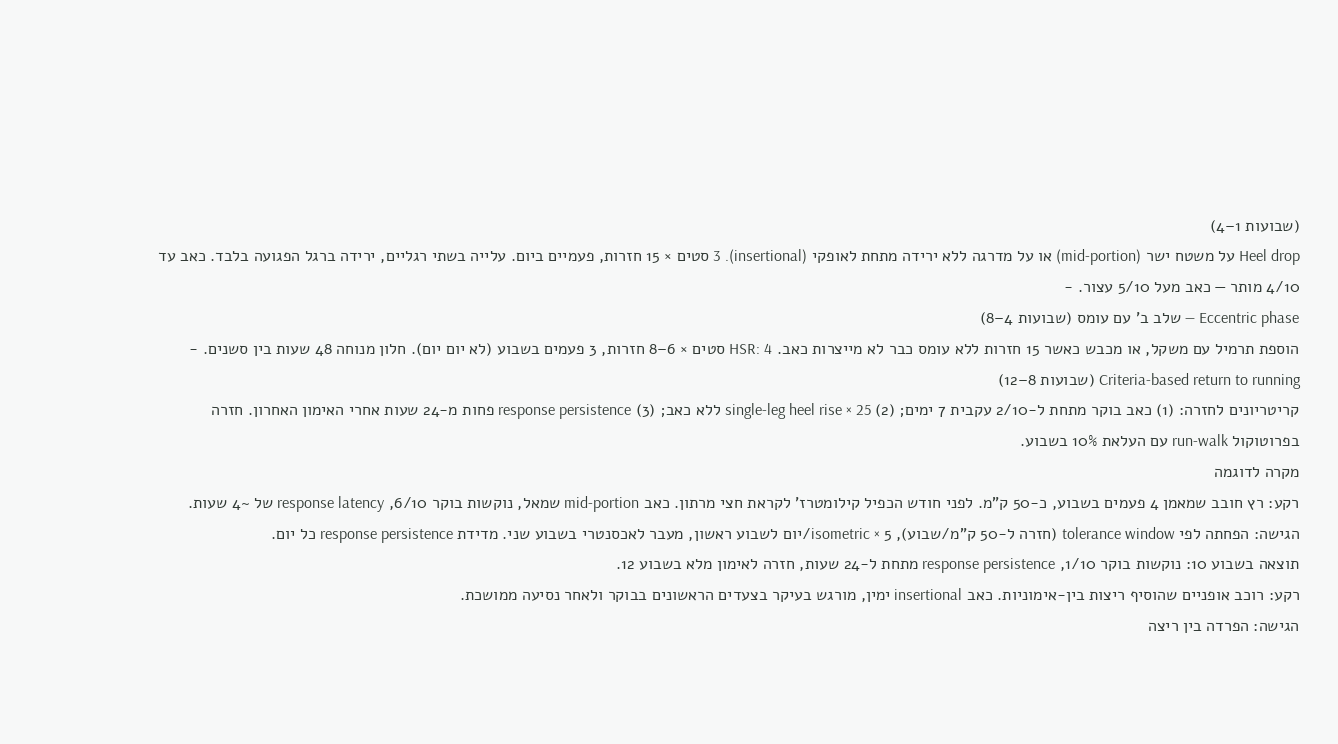(שבועות 1–4)
Heel drop על משטח ישר (mid-portion) או על מדרגה ללא ירידה מתחת לאופקי (insertional). 3 סטים × 15 חזרות, פעמיים ביום. עלייה בשתי רגליים, ירידה ברגל הפגועה בלבד. כאב עד 4/10 מותר — כאב מעל 5/10 עצור. -
Eccentric phase — שלב ב' עם עומס (שבועות 4–8)
הוספת תרמיל עם משקל, או מכבש כאשר 15 חזרות ללא עומס כבר לא מייצרות כאב. HSR: 4 סטים × 6–8 חזרות, 3 פעמים בשבוע (לא יום יום). חלון מנוחה 48 שעות בין סשנים. -
Criteria-based return to running (שבועות 8–12)
קריטריונים לחזרה: (1) כאב בוקר מתחת ל-2/10 עקבית 7 ימים; (2) single-leg heel rise × 25 ללא כאב; (3) response persistence פחות מ-24 שעות אחרי האימון האחרון. חזרה בפרוטוקול run-walk עם העלאת 10% בשבוע.
מקרה לדוגמה
רקע: רץ חובב שמאמן 4 פעמים בשבוע, כ-50 ק"מ. לפני חודש הכפיל קילומטרז' לקראת חצי מרתון. כאב mid-portion שמאל, נוקשות בוקר 6/10, response latency של ~4 שעות.
הגישה: הפחתה לפי tolerance window (חזרה ל-50 ק"מ/שבוע), isometric × 5/יום לשבוע ראשון, מעבר לאכסנטרי בשבוע שני. מדידת response persistence כל יום.
תוצאה בשבוע 10: נוקשות בוקר 1/10, response persistence מתחת ל-24 שעות, חזרה לאימון מלא בשבוע 12.
רקע: רוכב אופניים שהוסיף ריצות בין-אימוניות. כאב insertional ימין, מורגש בעיקר בצעדים הראשונים בבוקר ולאחר נסיעה ממושכת.
הגישה: הפרדה בין ריצה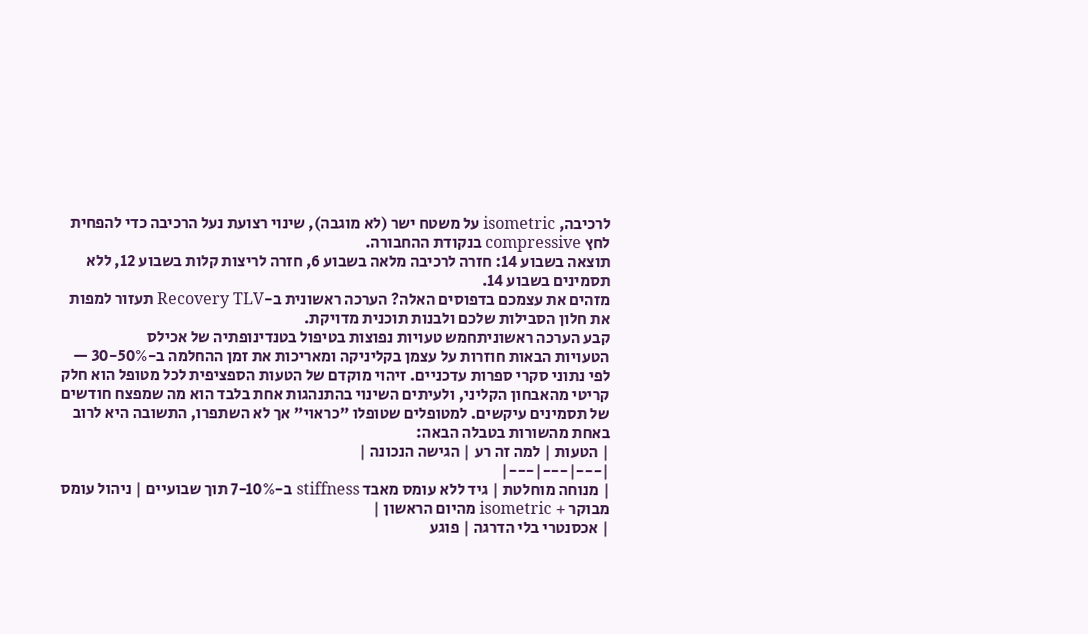לרכיבה, isometric על משטח ישר (לא מוגבה), שינוי רצועת נעל הרכיבה כדי להפחית לחץ compressive בנקודת ההחבורה.
תוצאה בשבוע 14: חזרה לרכיבה מלאה בשבוע 6, חזרה לריצות קלות בשבוע 12, ללא תסמינים בשבוע 14.
מזהים את עצמכם בדפוסים האלה? הערכה ראשונית ב-Recovery TLV תעזור למפות את חלון הסבילות שלכם ולבנות תוכנית מדויקת.
קבע הערכה ראשוניתחמש טעויות נפוצות בטיפול בטנדינופתיה של אכילס
הטעויות הבאות חוזרות על עצמן בקליניקה ומאריכות את זמן ההחלמה ב-30-50% — לפי נתוני סקרי ספרות עדכניים. זיהוי מוקדם של הטעות הספציפית לכל מטופל הוא חלק קריטי מהאבחון הקליני, ולעיתים השינוי בהתנהגות אחת בלבד הוא מה שמפצח חודשים של תסמינים עיקשים. למטופלים שטופלו "כראוי" אך לא השתפרו, התשובה היא לרוב באחת מהשורות בטבלה הבאה:
| הטעות | למה זה רע | הגישה הנכונה |
|---|---|---|
| מנוחה מוחלטת | גיד ללא עומס מאבד stiffness ב-7-10% תוך שבועיים | ניהול עומס מבוקר + isometric מהיום הראשון |
| אכסנטרי בלי הדרגה | פוגע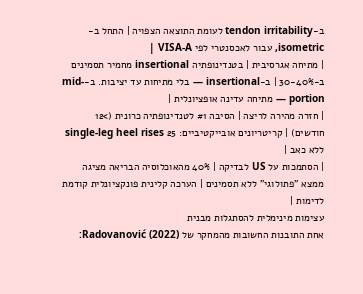ב-tendon irritability לעומת התוצאה הצפויה | התחל ב-isometric, עבור לאכסנטרי לפי VISA-A |
| מתיחה אגרסיבית | בטנדינופתיה insertional מחמיר תסמינים ב-30-40% | ב-insertional — בלי מתיחות עד יציבות. ב-mid-portion — מתיחה עדינה אופציונלית |
| חזרה מהירה לריצה | הסיבה #1 לטנדינופתיה כרונית (>12 חודשים) | קריטריונים אובייקטיביים: 25 single-leg heel rises ללא כאב |
| הסתמכות על US לבדיקה | 40% מהאוכלוסיה הבריאה מציגה ממצא "פתולוגי" ללא תסמינים | הערכה קלינית פונקציונלית קודמת לדימות |
עצימות מינימלית להסתגלות מבנית
אחת התובנות החשובות מהמחקר של Radovanović (2022):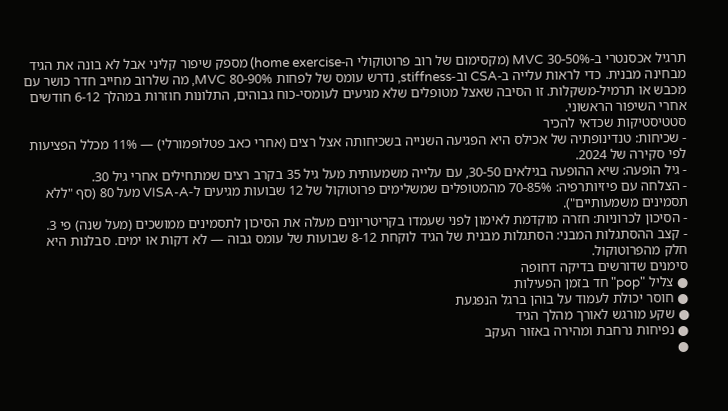תרגיל אכסנטרי ב-30-50% MVC (מקסימום של רוב פרוטוקולי ה-home exercise) מספק שיפור קליני אבל לא בונה את הגיד מבחינה מבנית. כדי לראות עלייה ב-CSA וב-stiffness, נדרש עומס של לפחות 80-90% MVC, מה שלרוב מחייב חדר כושר עם מכבש או תרמיל-משקלות. זו הסיבה שאצל מטופלים שלא מגיעים לעומסי-כוח גבוהים, התלונות חוזרות במהלך 6-12 חודשים אחרי השיפור הראשוני.
סטטיסטיקות שכדאי להכיר
- שכיחות: טנדינופתיה של אכילס היא הפגיעה השנייה בשכיחותה אצל רצים (אחרי כאב פטלופמורלי) — 11% מכלל הפציעות לפי סקירה של 2024.
- גיל הופעה: שיא ההופעה בגילאים 30-50, עם עלייה משמעותית מעל גיל 35 בקרב רצים שמתחילים אחרי גיל 30.
- הצלחה עם פיזיותרפיה: 70-85% מהמטופלים שמשלימים פרוטוקול של 12 שבועות מגיעים ל-VISA-A מעל 80 (סף "ללא תסמינים משמעותיים").
- הסיכון לכרוניות: חזרה מוקדמת לאימון לפני שעמדו בקריטריונים מעלה את הסיכון לתסמינים ממושכים (מעל שנה) פי 3.
- קצב ההסתגלות המבני: הסתגלות מבנית של הגיד לוקחת 8-12 שבועות של עומס גבוה — לא דקות או ימים. סבלנות היא חלק מהפרוטוקול.
סימנים שדורשים בדיקה דחופה
● צליל "pop" חד בזמן הפעילות
● חוסר יכולת לעמוד על בוהן ברגל הנפגעת
● שקע מורגש לאורך מהלך הגיד
● נפיחות נרחבת ומהירה באזור העקב
●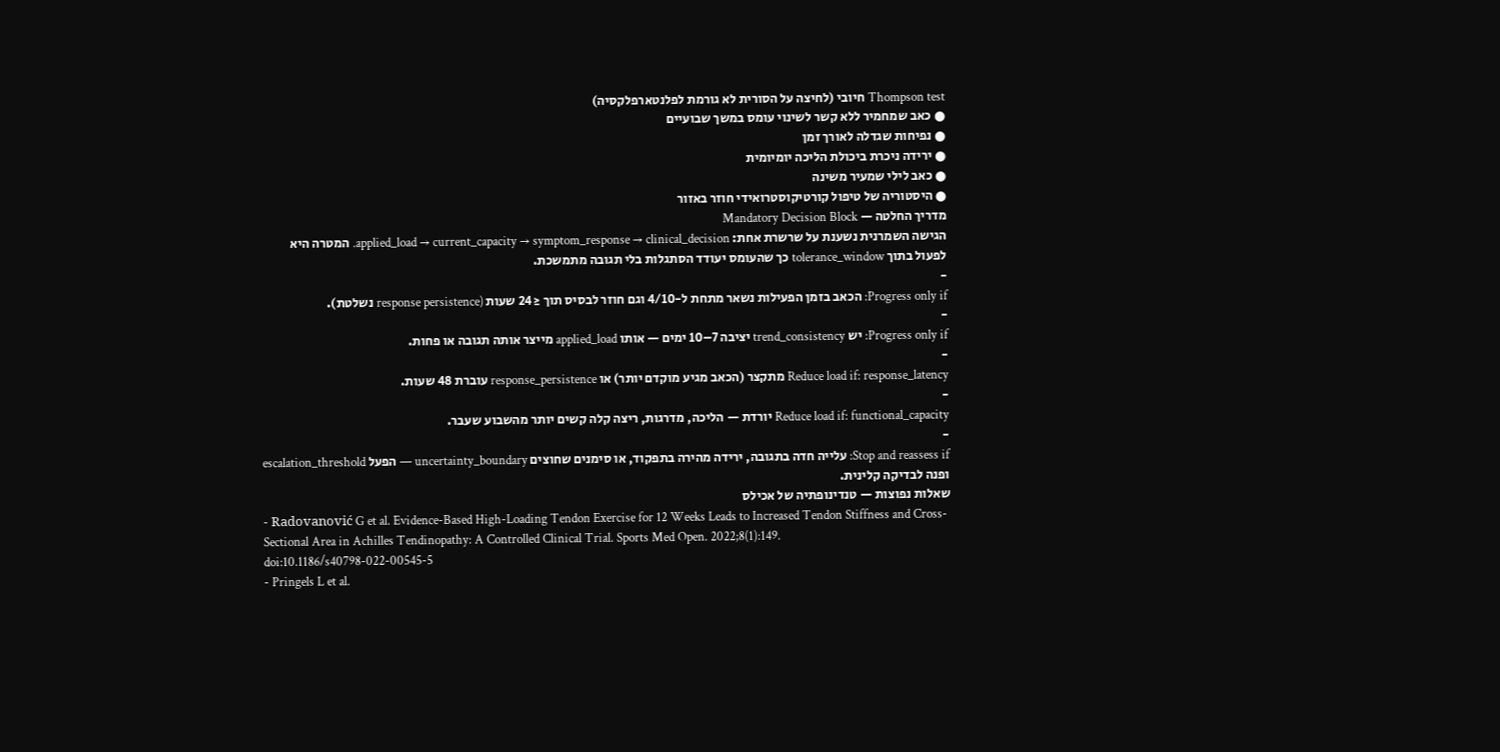Thompson test חיובי (לחיצה על הסורית לא גורמת לפלנטארפלקסיה)
● כאב שמחמיר ללא קשר לשינוי עומס במשך שבועיים
● נפיחות שגדלה לאורך זמן
● ירידה ניכרת ביכולת הליכה יומיומית
● כאב לילי שמעיר משינה
● היסטוריה של טיפול קורטיקוסטרואידי חוזר באזור
מדריך החלטה — Mandatory Decision Block
הגישה השמרנית נשענת על שרשרת אחת: applied_load → current_capacity → symptom_response → clinical_decision. המטרה היא לפעול בתוך tolerance_window כך שהעומס יעודד הסתגלות בלי תגובה מתמשכת.
-
Progress only if: הכאב בזמן הפעילות נשאר מתחת ל-4/10 וגם חוזר לבסיס תוך ≤24 שעות (response persistence נשלטת).
-
Progress only if: יש trend_consistency יציבה 7–10 ימים — אותו applied_load מייצר אותה תגובה או פחות.
-
Reduce load if: response_latency מתקצר (הכאב מגיע מוקדם יותר) או response_persistence עוברת 48 שעות.
-
Reduce load if: functional_capacity יורדת — הליכה, מדרגות, ריצה קלה קשים יותר מהשבוע שעבר.
-
Stop and reassess if: עלייה חדה בתגובה, ירידה מהירה בתפקוד, או סימנים שחוצים uncertainty_boundary — הפעל escalation_threshold ופנה לבדיקה קלינית.
שאלות נפוצות — טנדינופתיה של אכילס
- Radovanović G et al. Evidence-Based High-Loading Tendon Exercise for 12 Weeks Leads to Increased Tendon Stiffness and Cross-Sectional Area in Achilles Tendinopathy: A Controlled Clinical Trial. Sports Med Open. 2022;8(1):149. doi:10.1186/s40798-022-00545-5
- Pringels L et al.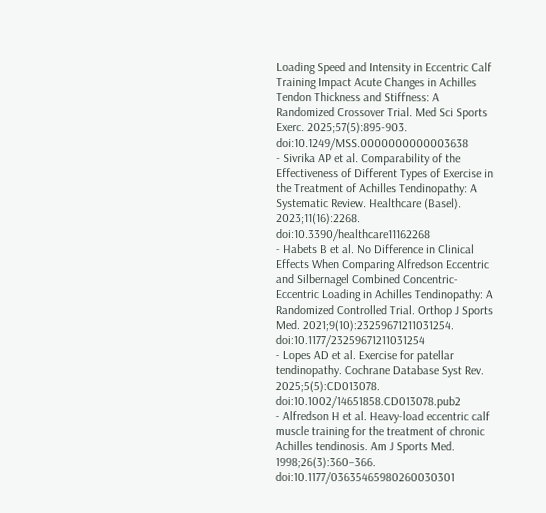Loading Speed and Intensity in Eccentric Calf Training Impact Acute Changes in Achilles Tendon Thickness and Stiffness: A Randomized Crossover Trial. Med Sci Sports Exerc. 2025;57(5):895-903. doi:10.1249/MSS.0000000000003638
- Sivrika AP et al. Comparability of the Effectiveness of Different Types of Exercise in the Treatment of Achilles Tendinopathy: A Systematic Review. Healthcare (Basel). 2023;11(16):2268. doi:10.3390/healthcare11162268
- Habets B et al. No Difference in Clinical Effects When Comparing Alfredson Eccentric and Silbernagel Combined Concentric-Eccentric Loading in Achilles Tendinopathy: A Randomized Controlled Trial. Orthop J Sports Med. 2021;9(10):23259671211031254. doi:10.1177/23259671211031254
- Lopes AD et al. Exercise for patellar tendinopathy. Cochrane Database Syst Rev. 2025;5(5):CD013078. doi:10.1002/14651858.CD013078.pub2
- Alfredson H et al. Heavy-load eccentric calf muscle training for the treatment of chronic Achilles tendinosis. Am J Sports Med. 1998;26(3):360–366. doi:10.1177/03635465980260030301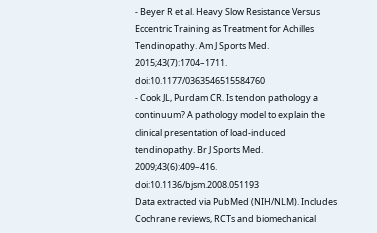- Beyer R et al. Heavy Slow Resistance Versus Eccentric Training as Treatment for Achilles Tendinopathy. Am J Sports Med. 2015;43(7):1704–1711. doi:10.1177/0363546515584760
- Cook JL, Purdam CR. Is tendon pathology a continuum? A pathology model to explain the clinical presentation of load-induced tendinopathy. Br J Sports Med. 2009;43(6):409–416. doi:10.1136/bjsm.2008.051193
Data extracted via PubMed (NIH/NLM). Includes Cochrane reviews, RCTs and biomechanical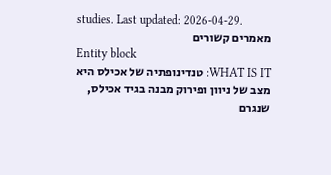studies. Last updated: 2026-04-29.
מאמרים קשורים
Entity block
WHAT IS IT: טנדינופתיה של אכילס היא מצב של ניוון ופירוק מבנה בגיד אכילס, שנגרם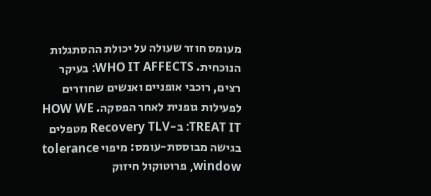מעומס חוזר שעולה על יכולת ההסתגלות הנוכחית. WHO IT AFFECTS: בעיקר רצים, רוכבי אופניים ואנשים שחוזרים לפעילות גופנית לאחר הפסקה. HOW WE TREAT IT: ב-Recovery TLV מטפלים בגישה מבוססת-עומס: מיפוי tolerance window, פרוטוקול חיזוק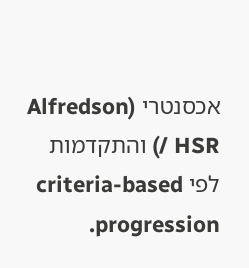אכסנטרי (Alfredson / HSR) והתקדמות לפי criteria-based progression.